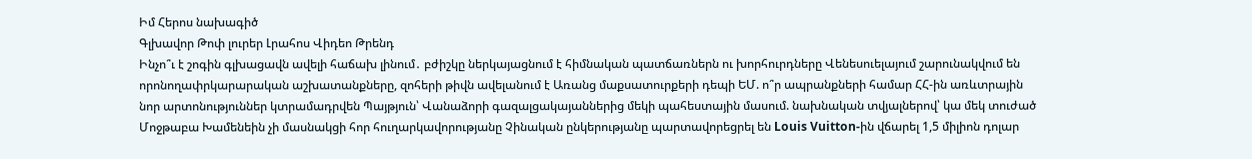Իմ Հերոս նախագիծ
Գլխավոր Թոփ լուրեր Լրահոս Վիդեո Թրենդ
Ինչո՞ւ է շոգին գլխացավն ավելի հաճախ լինում․ բժիշկը ներկայացնում է հիմնական պատճառներն ու խորհուրդները Վենեսուելայում շարունակվում են որոնողափրկարարական աշխատանքները, զոհերի թիվն ավելանում է Առանց մաքսատուրքերի դեպի ԵՄ. ո՞ր ապրանքների համար ՀՀ-ին առևտրային նոր արտոնություններ կտրամադրվեն Պայթյուն՝ Վանաձորի գազալցակայաններից մեկի պահեստային մասում. նախնական տվյալներով՝ կա մեկ տուժած Մոջթաբա Խամենեին չի մասնակցի հոր հուղարկավորությանը Չինական ընկերությանը պարտավորեցրել են Louis Vuitton-ին վճարել 1,5 միլիոն դոլար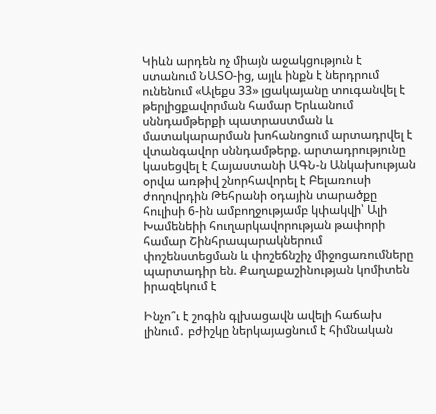Կիևն արդեն ոչ միայն աջակցություն է ստանում ՆԱՏՕ-ից, այլև ինքն է ներդրում ունենում «Ալեքս 33» լցակայանը տուգանվել է թերլիցքավորման համար Երևանում սննդամթերքի պատրաստման և մատակարարման խոհանոցում արտադրվել է վտանգավոր սննդամթերք. արտադրությունը կասեցվել է Հայաստանի ԱԳՆ-ն Անկախության օրվա առթիվ շնորհավորել է Բելառուսի ժողովրդին Թեհրանի օդային տարածքը հուլիսի 6-ին ամբողջությամբ կփակվի՝ Ալի Խամենեիի հուղարկավորության թափորի համար Շինհրապարակներում փոշենստեցման և փոշեճնշիչ միջոցառումները պարտադիր են. Քաղաքաշինության կոմիտեն իրազեկում է

Ինչո՞ւ է շոգին գլխացավն ավելի հաճախ լինում․ բժիշկը ներկայացնում է հիմնական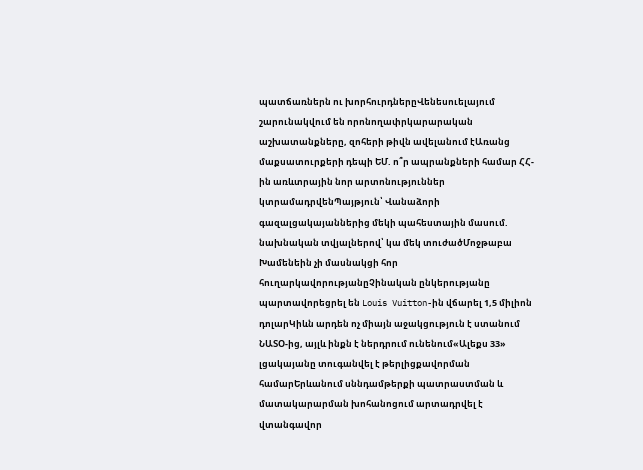պատճառներն ու խորհուրդներըՎենեսուելայում շարունակվում են որոնողափրկարարական աշխատանքները, զոհերի թիվն ավելանում էԱռանց մաքսատուրքերի դեպի ԵՄ. ո՞ր ապրանքների համար ՀՀ-ին առևտրային նոր արտոնություններ կտրամադրվենՊայթյուն՝ Վանաձորի գազալցակայաններից մեկի պահեստային մասում. նախնական տվյալներով՝ կա մեկ տուժածՄոջթաբա Խամենեին չի մասնակցի հոր հուղարկավորությանըՉինական ընկերությանը պարտավորեցրել են Louis Vuitton-ին վճարել 1,5 միլիոն դոլարԿիևն արդեն ոչ միայն աջակցություն է ստանում ՆԱՏՕ-ից, այլև ինքն է ներդրում ունենում«Ալեքս 33» լցակայանը տուգանվել է թերլիցքավորման համարԵրևանում սննդամթերքի պատրաստման և մատակարարման խոհանոցում արտադրվել է վտանգավոր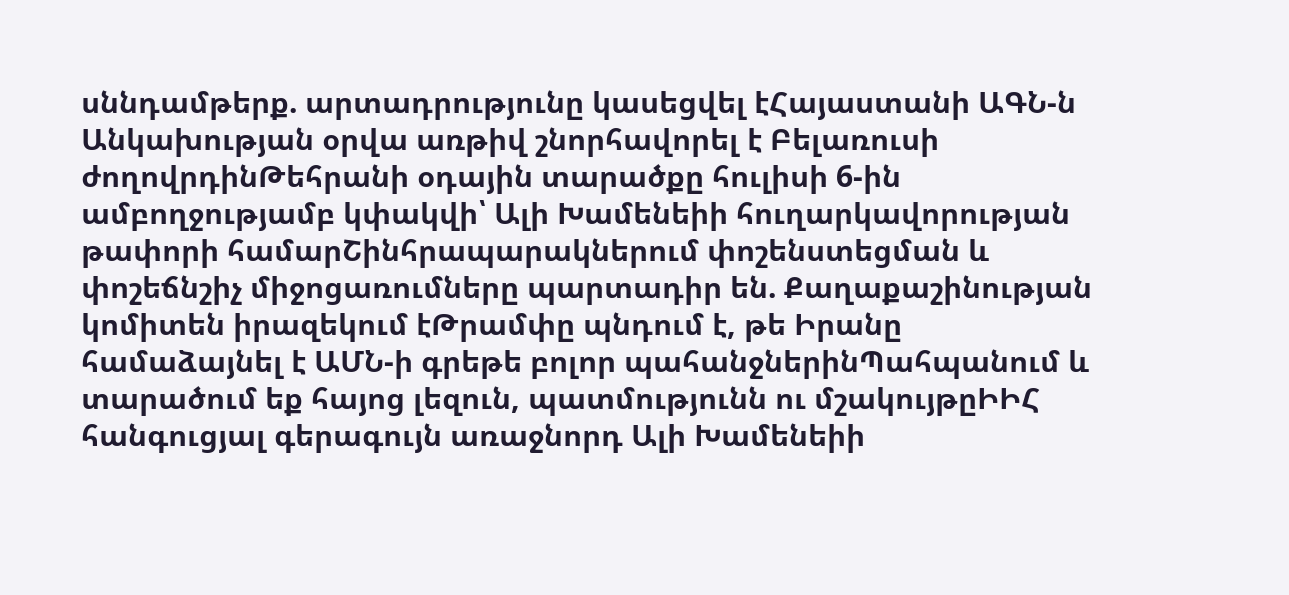սննդամթերք. արտադրությունը կասեցվել էՀայաստանի ԱԳՆ-ն Անկախության օրվա առթիվ շնորհավորել է Բելառուսի ժողովրդինԹեհրանի օդային տարածքը հուլիսի 6-ին ամբողջությամբ կփակվի՝ Ալի Խամենեիի հուղարկավորության թափորի համարՇինհրապարակներում փոշենստեցման և փոշեճնշիչ միջոցառումները պարտադիր են. Քաղաքաշինության կոմիտեն իրազեկում էԹրամփը պնդում է, թե Իրանը համաձայնել է ԱՄՆ-ի գրեթե բոլոր պահանջներինՊահպանում և տարածում եք հայոց լեզուն, պատմությունն ու մշակույթըԻԻՀ հանգուցյալ գերագույն առաջնորդ Ալի Խամենեիի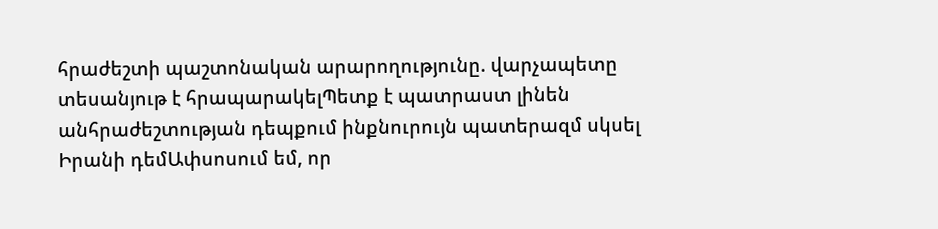հրաժեշտի պաշտոնական արարողությունը. վարչապետը տեսանյութ է հրապարակելՊետք է պատրաստ լինեն անհրաժեշտության դեպքում ինքնուրույն պատերազմ սկսել Իրանի դեմԱփսոսում եմ, որ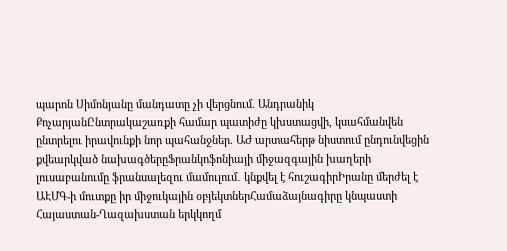պարոն Սիմոնյանը մանդատը չի վերցնում. Անդրանիկ ՔոչարյանԸնտրակաշառքի համար պատիժը կխստացվի, կսահմանվեն ընտրելու իրավունքի նոր պահանջներ. ԱԺ արտահերթ նիստում ընդունվեցին քվեարկված նախագծերըՖրանկոֆոնիայի միջազգային խաղերի լուսաբանումը ֆրանսալեզու մամուլում․ կնքվել է հուշագիրԻրանը մերժել է ԱԷՄԳ-ի մուտքը իր միջուկային օբյեկտներՀամաձայնագիրը կնպաստի Հայաստան-Ղազախստան երկկողմ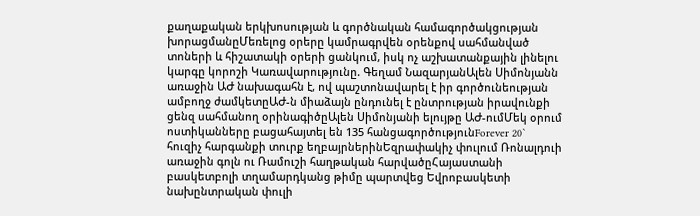քաղաքական երկխոսության և գործնական համագործակցության խորացմանըՄեռելոց օրերը կամրագրվեն օրենքով սահմանված տոների և հիշատակի օրերի ցանկում, իսկ ոչ աշխատանքային լինելու կարգը կորոշի Կառավարությունը. Գեղամ ՆազարյանԱլեն Սիմոնյանն առաջին ԱԺ նախագահն է, ով պաշտոնավարել է իր գործունեության ամբողջ ժամկետըԱԺ-ն միաձայն ընդունել է ընտրության իրավունքի ցենզ սահմանող օրինագիծըԱլեն Սիմոնյանի ելույթը ԱԺ-ումՄեկ օրում ոստիկանները բացահայտել են 135 հանցագործությունForever 20` հուզիչ հարգանքի տուրք եղբայրներինԵզրափակիչ փուլում Ռոնալդուի առաջին գոլն ու Ռամուշի հաղթական հարվածըՀայաստանի բասկետբոլի տղամարդկանց թիմը պարտվեց Եվրոբասկետի նախընտրական փուլի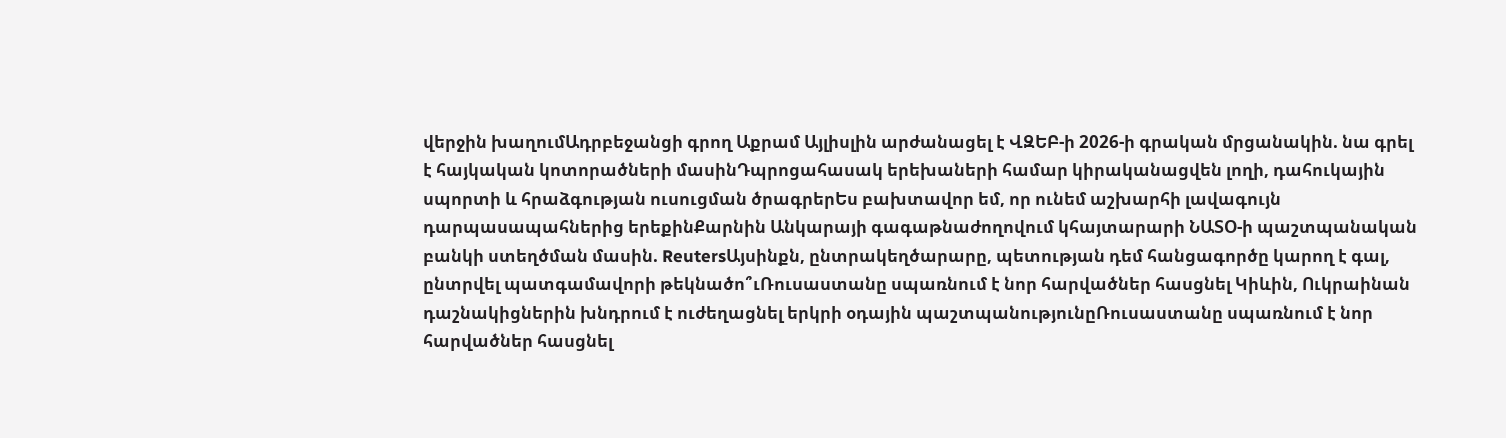վերջին խաղումԱդրբեջանցի գրող Աքրամ Այլիսլին արժանացել է ՎԶԵԲ-ի 2026-ի գրական մրցանակին. նա գրել է հայկական կոտորածների մասինԴպրոցահասակ երեխաների համար կիրականացվեն լողի, դահուկային սպորտի և հրաձգության ուսուցման ծրագրերԵս բախտավոր եմ, որ ունեմ աշխարհի լավագույն դարպասապահներից երեքինՔարնին Անկարայի գագաթնաժողովում կհայտարարի ՆԱՏՕ-ի պաշտպանական բանկի ստեղծման մասին. ReutersԱյսինքն, ընտրակեղծարարը, պետության դեմ հանցագործը կարող է գալ, ընտրվել պատգամավորի թեկնածո՞ւՌուսաստանը սպառնում է նոր հարվածներ հասցնել Կիևին, Ուկրաինան դաշնակիցներին խնդրում է ուժեղացնել երկրի օդային պաշտպանությունըՌուսաստանը սպառնում է նոր հարվածներ հասցնել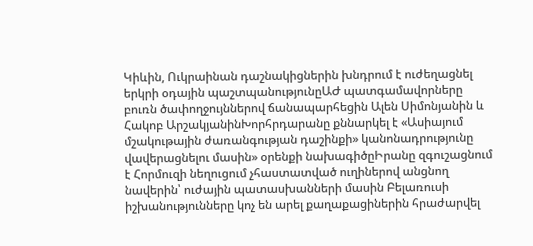Կիևին, Ուկրաինան դաշնակիցներին խնդրում է ուժեղացնել երկրի օդային պաշտպանությունըԱԺ պատգամավորները բուռն ծափողջույններով ճանապարհեցին Ալեն Սիմոնյանին և Հակոբ ԱրշակյանինԽորհրդարանը քննարկել է «Ասիայում մշակութային ժառանգության դաշինքի» կանոնադրությունը վավերացնելու մասին» օրենքի նախագիծըԻրանը զգուշացնում է Հորմուզի նեղուցում չհաստատված ուղիներով անցնող նավերին՝ ուժային պատասխանների մասին Բելառուսի իշխանությունները կոչ են արել քաղաքացիներին հրաժարվել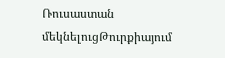Ռուսաստան մեկնելուցԹուրքիայում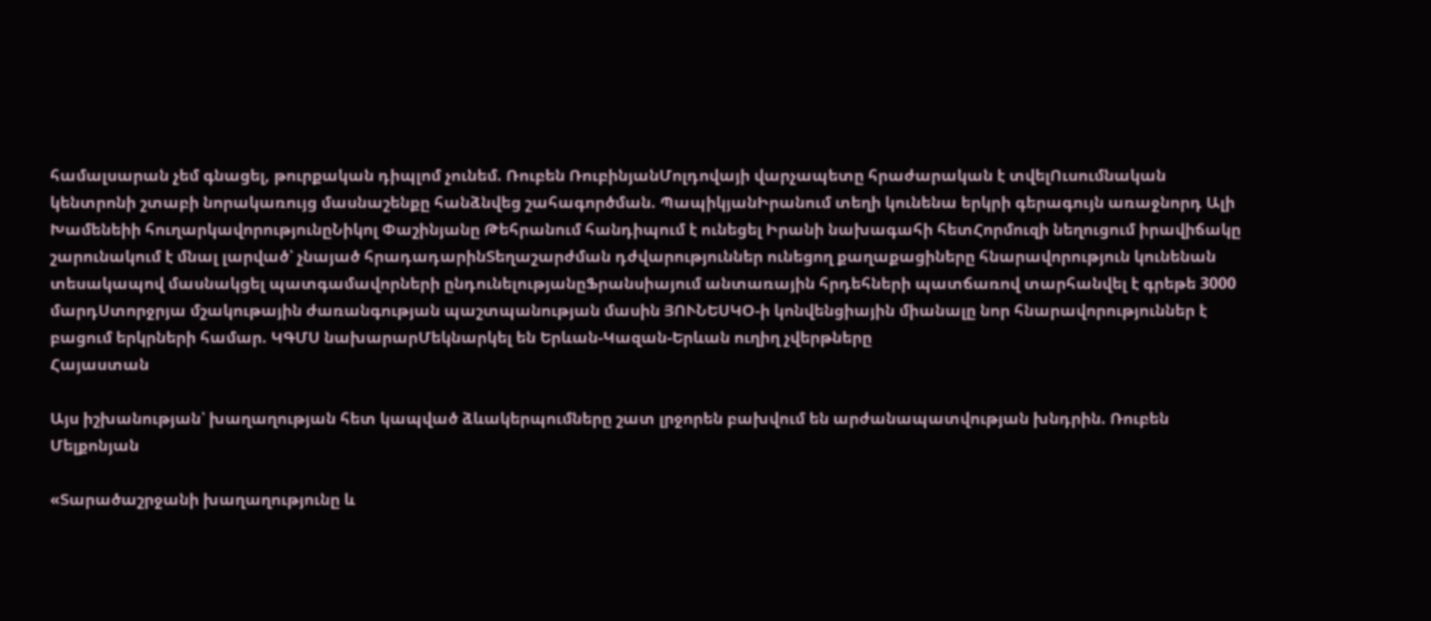համալսարան չեմ գնացել, թուրքական դիպլոմ չունեմ. Ռուբեն ՌուբինյանՄոլդովայի վարչապետը հրաժարական է տվելՈւսումնական կենտրոնի շտաբի նորակառույց մասնաշենքը հանձնվեց շահագործման. ՊապիկյանԻրանում տեղի կունենա երկրի գերագույն առաջնորդ Ալի Խամենեիի հուղարկավորությունըՆիկոլ Փաշինյանը Թեհրանում հանդիպում է ունեցել Իրանի նախագահի հետՀորմուզի նեղուցում իրավիճակը շարունակում է մնալ լարված՝ չնայած հրադադարինՏեղաշարժման դժվարություններ ունեցող քաղաքացիները հնարավորություն կունենան տեսակապով մասնակցել պատգամավորների ընդունելությանըՖրանսիայում անտառային հրդեհների պատճառով տարհանվել է գրեթե 3000 մարդՍտորջրյա մշակութային ժառանգության պաշտպանության մասին ՅՈՒՆԵՍԿՕ-ի կոնվենցիային միանալը նոր հնարավորություններ է բացում երկրների համար. ԿԳՄՍ նախարարՄեկնարկել են Երևան-Կազան-Երևան ուղիղ չվերթները
Հայաստան

Այս իշխանության՝ խաղաղության հետ կապված ձևակերպումները շատ լրջորեն բախվում են արժանապատվության խնդրին. Ռուբեն Մելքոնյան

«Տարածաշրջանի խաղաղությունը և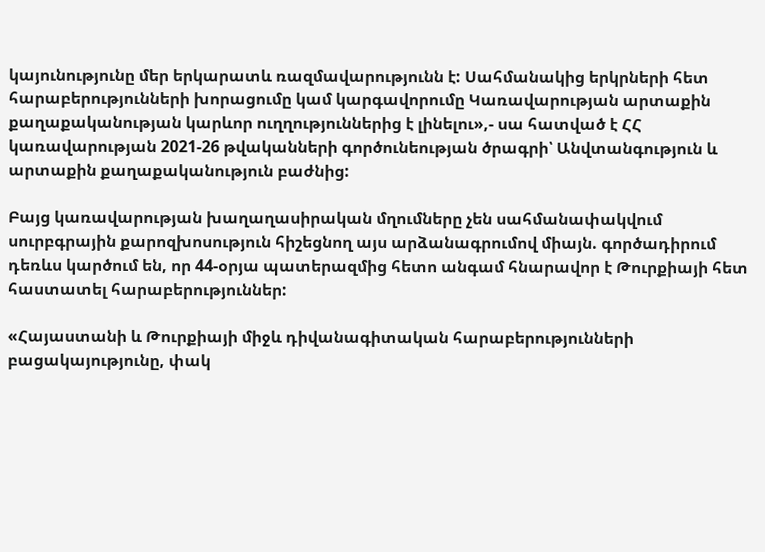կայունությունը մեր երկարատև ռազմավարությունն է: Սահմանակից երկրների հետ հարաբերությունների խորացումը կամ կարգավորումը Կառավարության արտաքին քաղաքականության կարևոր ուղղություններից է լինելու»,- սա հատված է ՀՀ կառավարության 2021-26 թվականների գործունեության ծրագրի՝ Անվտանգություն և արտաքին քաղաքականություն բաժնից:

Բայց կառավարության խաղաղասիրական մղումները չեն սահմանափակվում սուրբգրային քարոզխոսություն հիշեցնող այս արձանագրումով միայն. գործադիրում դեռևս կարծում են, որ 44-օրյա պատերազմից հետո անգամ հնարավոր է Թուրքիայի հետ հաստատել հարաբերություններ:

«Հայաստանի և Թուրքիայի միջև դիվանագիտական հարաբերությունների բացակայությունը, փակ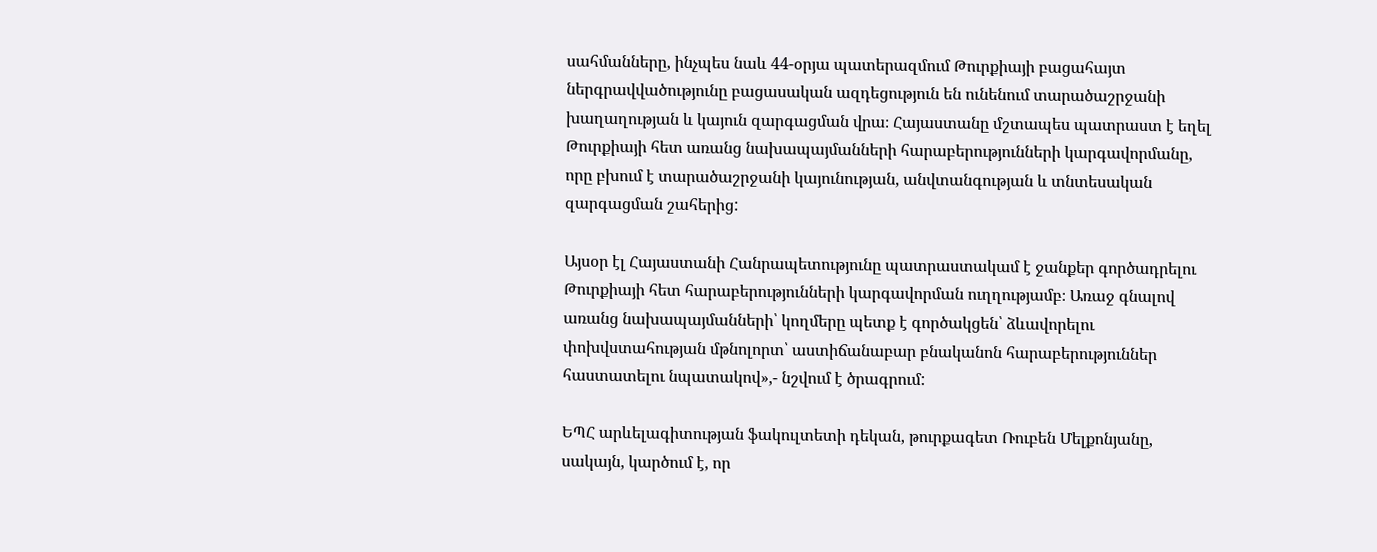սահմանները, ինչպես նաև 44-օրյա պատերազմում Թուրքիայի բացահայտ ներգրավվածությունը բացասական ազդեցություն են ունենում տարածաշրջանի խաղաղության և կայուն զարգացման վրա։ Հայաստանը մշտապես պատրաստ է եղել Թուրքիայի հետ առանց նախապայմանների հարաբերությունների կարգավորմանը, որը բխում է տարածաշրջանի կայունության, անվտանգության և տնտեսական զարգացման շահերից:

Այսօր էլ Հայաստանի Հանրապետությունը պատրաստակամ է ջանքեր գործադրելու Թուրքիայի հետ հարաբերությունների կարգավորման ուղղությամբ։ Առաջ գնալով առանց նախապայմանների՝ կողմերը պետք է գործակցեն՝ ձևավորելու փոխվստահության մթնոլորտ՝ աստիճանաբար բնականոն հարաբերություններ հաստատելու նպատակով»,- նշվում է ծրագրում:

ԵՊՀ արևելագիտության ֆակուլտետի դեկան, թուրքագետ Ռուբեն Մելքոնյանը, սակայն, կարծում է, որ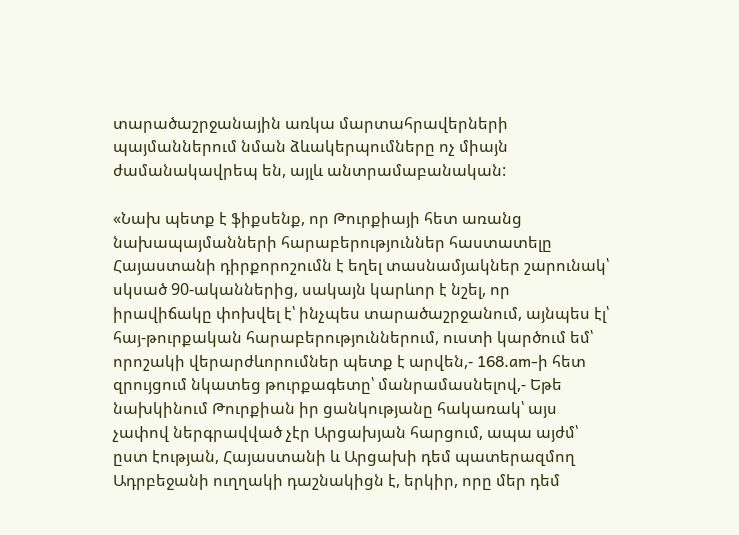տարածաշրջանային առկա մարտահրավերների պայմաններում նման ձևակերպումները ոչ միայն ժամանակավրեպ են, այլև անտրամաբանական:

«Նախ պետք է ֆիքսենք, որ Թուրքիայի հետ առանց նախապայմանների հարաբերություններ հաստատելը Հայաստանի դիրքորոշումն է եղել տասնամյակներ շարունակ՝ սկսած 90-ականներից, սակայն կարևոր է նշել, որ իրավիճակը փոխվել է՝ ինչպես տարածաշրջանում, այնպես էլ՝ հայ-թուրքական հարաբերություններում, ուստի կարծում եմ՝ որոշակի վերարժևորումներ պետք է արվեն,- 168.am-ի հետ զրույցում նկատեց թուրքագետը՝ մանրամասնելով,- Եթե նախկինում Թուրքիան իր ցանկությանը հակառակ՝ այս չափով ներգրավված չէր Արցախյան հարցում, ապա այժմ՝ ըստ էության, Հայաստանի և Արցախի դեմ պատերազմող Ադրբեջանի ուղղակի դաշնակիցն է, երկիր, որը մեր դեմ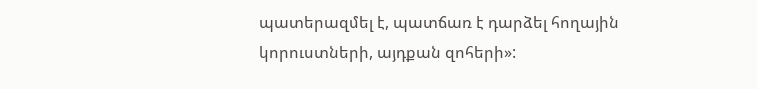պատերազմել է, պատճառ է դարձել հողային կորուստների, այդքան զոհերի»: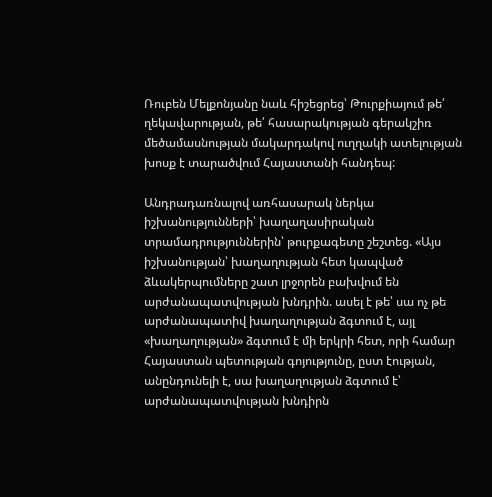Ռուբեն Մելքոնյանը նաև հիշեցրեց՝ Թուրքիայում թե՛ ղեկավարության, թե՛ հասարակության գերակշիռ մեծամասնության մակարդակով ուղղակի ատելության խոսք է տարածվում Հայաստանի հանդեպ:

Անդրադառնալով առհասարակ ներկա իշխանությունների՝ խաղաղասիրական տրամադրություններին՝ թուրքագետը շեշտեց. «Այս իշխանության՝ խաղաղության հետ կապված ձևակերպումները շատ լրջորեն բախվում են արժանապատվության խնդրին. ասել է թե՝ սա ոչ թե արժանապատիվ խաղաղության ձգտում է, այլ «խաղաղության» ձգտում է մի երկրի հետ, որի համար Հայաստան պետության գոյությունը, ըստ էության, անընդունելի է, սա խաղաղության ձգտում է՝ արժանապատվության խնդիրն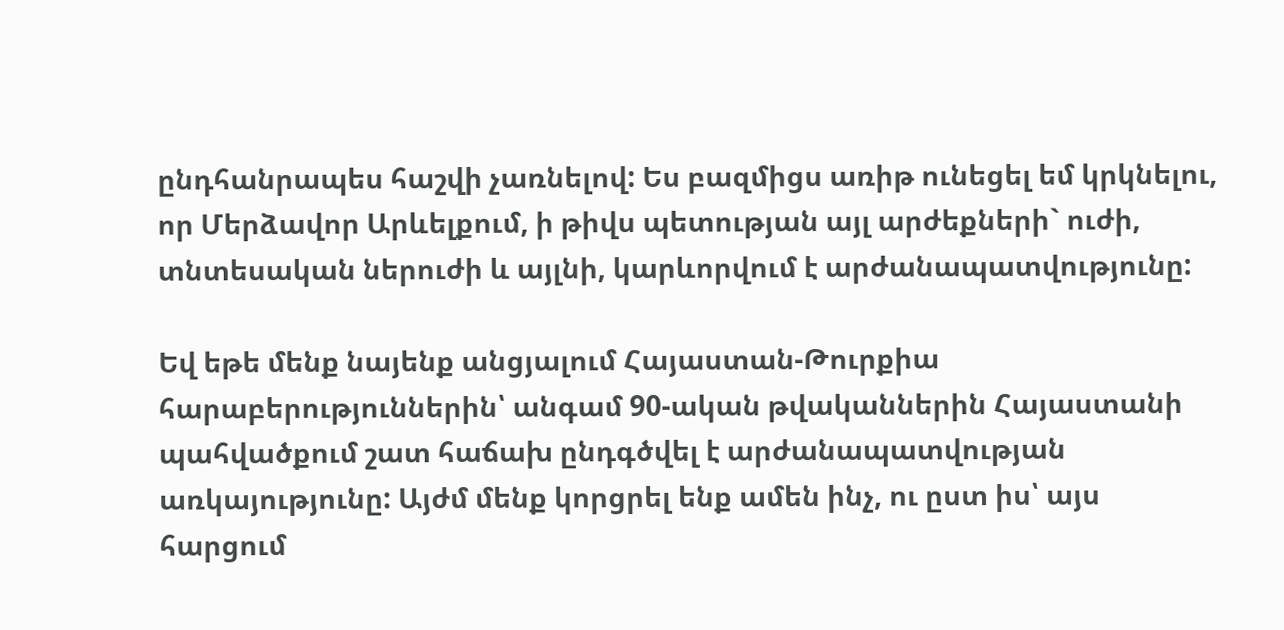ընդհանրապես հաշվի չառնելով: Ես բազմիցս առիթ ունեցել եմ կրկնելու, որ Մերձավոր Արևելքում, ի թիվս պետության այլ արժեքների` ուժի, տնտեսական ներուժի և այլնի, կարևորվում է արժանապատվությունը:

Եվ եթե մենք նայենք անցյալում Հայաստան-Թուրքիա հարաբերություններին՝ անգամ 90-ական թվականներին Հայաստանի պահվածքում շատ հաճախ ընդգծվել է արժանապատվության առկայությունը: Այժմ մենք կորցրել ենք ամեն ինչ, ու ըստ իս՝ այս հարցում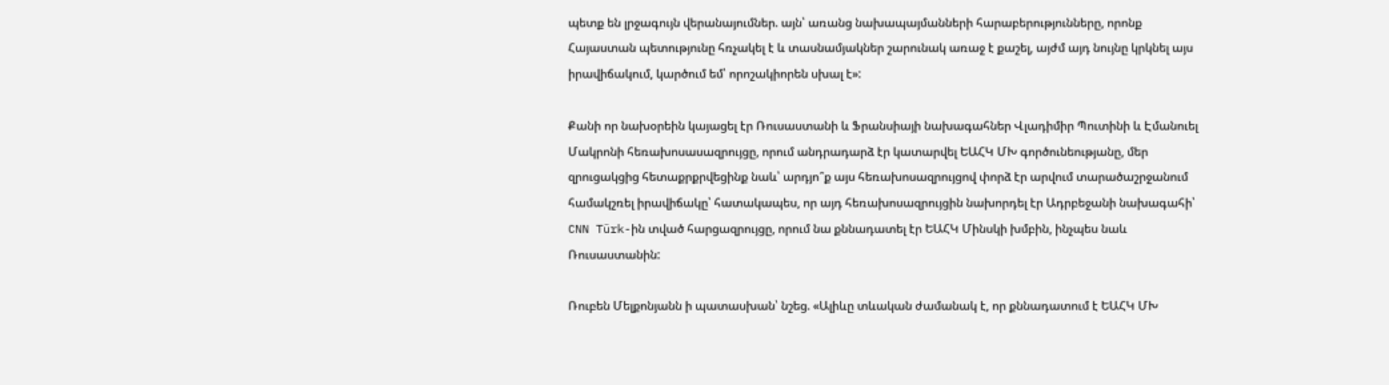պետք են լրջագույն վերանայումներ. այն՝ առանց նախապայմանների հարաբերությունները, որոնք Հայաստան պետությունը հռչակել է և տասնամյակներ շարունակ առաջ է քաշել, այժմ այդ նույնը կրկնել այս իրավիճակում, կարծում եմ՝ որոշակիորեն սխալ է»:

Քանի որ նախօրեին կայացել էր Ռուսաստանի և Ֆրանսիայի նախագահներ Վլադիմիր Պուտինի և Էմանուել Մակրոնի հեռախոսասազրույցը, որում անդրադարձ էր կատարվել ԵԱՀԿ ՄԽ գործունեությանը, մեր զրուցակցից հետաքրքրվեցինք նաև՝ արդյո՞ք այս հեռախոսազրույցով փորձ էր արվում տարածաշրջանում համակշռել իրավիճակը՝ հատակապես, որ այդ հեռախոսազրույցին նախորդել էր Ադրբեջանի նախագահի՝ CNN Türk-ին տված հարցազրույցը, որում նա քննադատել էր ԵԱՀԿ Մինսկի խմբին, ինչպես նաև Ռուսաստանին:

Ռուբեն Մելքոնյանն ի պատասխան՝ նշեց. «Ալիևը տևական ժամանակ է, որ քննադատում է ԵԱՀԿ ՄԽ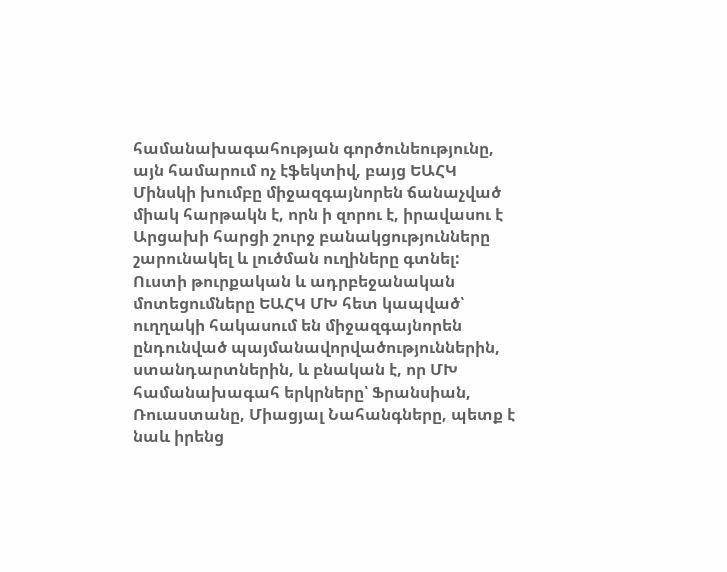համանախագահության գործունեությունը, այն համարում ոչ էֆեկտիվ, բայց ԵԱՀԿ Մինսկի խումբը միջազգայնորեն ճանաչված միակ հարթակն է, որն ի զորու է, իրավասու է Արցախի հարցի շուրջ բանակցությունները շարունակել և լուծման ուղիները գտնել: Ուստի թուրքական և ադրբեջանական մոտեցումները ԵԱՀԿ ՄԽ հետ կապված՝ ուղղակի հակասում են միջազգայնորեն ընդունված պայմանավորվածություններին, ստանդարտներին, և բնական է, որ ՄԽ համանախագահ երկրները՝ Ֆրանսիան, Ռուաստանը, Միացյալ Նահանգները, պետք է նաև իրենց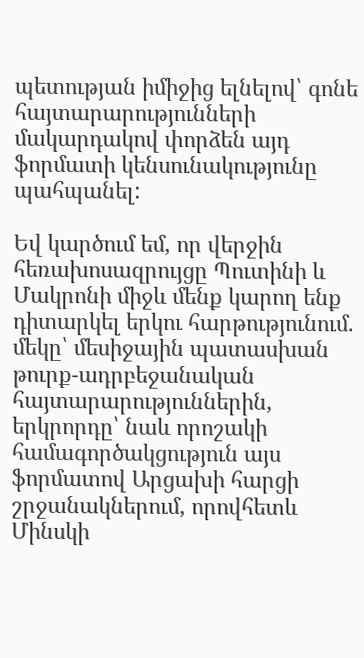պետության իմիջից ելնելով՝ գոնե հայտարարությունների մակարդակով փորձեն այդ ֆորմատի կենսունակությունը պահպանել:

Եվ կարծում եմ, որ վերջին հեռախոսազրույցը Պուտինի և Մակրոնի միջև մենք կարող ենք դիտարկել երկու հարթությունում. մեկը՝ մեսիջային պատասխան թուրք-ադրբեջանական հայտարարություններին, երկրորդը՝ նաև որոշակի համագործակցություն այս ֆորմատով Արցախի հարցի շրջանակներում, որովհետև Մինսկի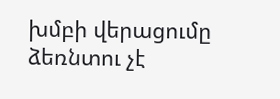խմբի վերացումը ձեռնտու չէ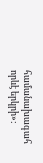համանախագահ որևէ երկրի»: